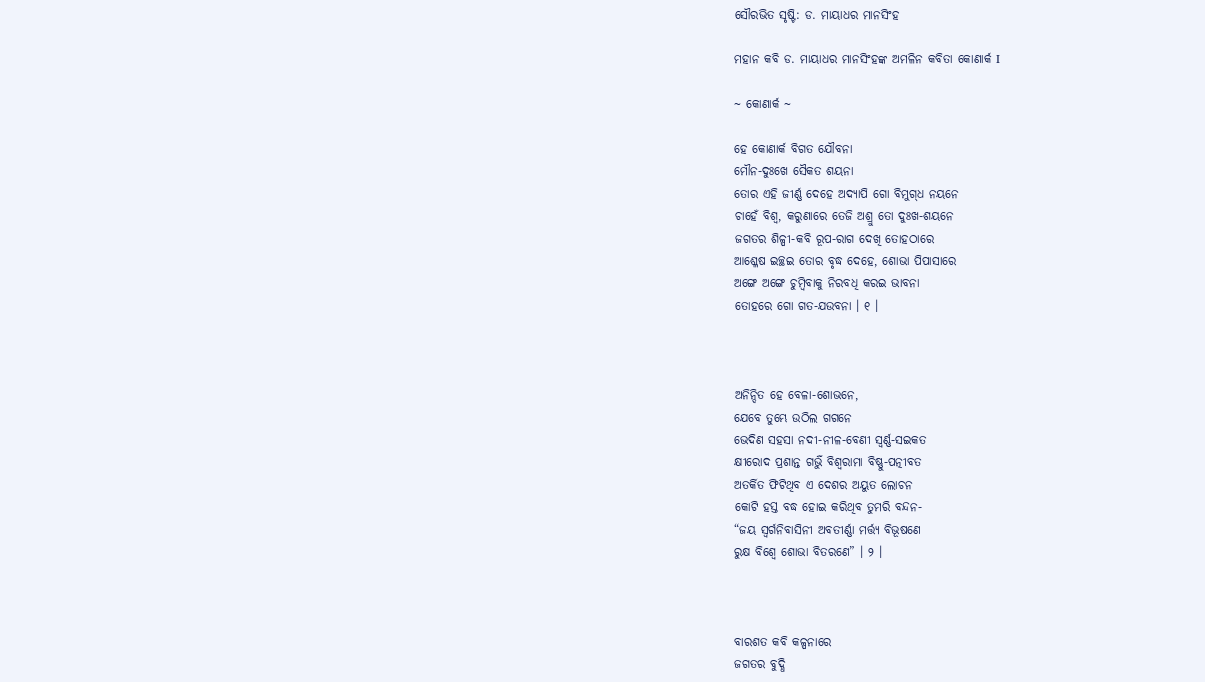ସୌରଭିତ ସୃଷ୍ଟି: ଡ. ମାୟାଧର ମାନସିଂହ

ମହାନ କବି ଡ. ମାୟାଧର ମାନସିଂହଙ୍କ ଅମଳିନ କବିତା କୋଣାର୍କ I

~ କୋଣାର୍କ ~

ହେ କୋଣାର୍କ ବିଗତ ଯୌବନା
ମୌନ-ଦୁଃଖେ ସୈକତ ଶୟନା
ତୋର ଏହି ଜୀର୍ଣ୍ଣ ଦେହେ ଅଦ୍ୟାପି ଗୋ ବିମୁଗ୍‌ଧ ନୟନେ
ଚାହେଁ ବିଶ୍ୱ, କରୁଣାରେ ତେଜି ଅଶ୍ରୁ ତୋ ଦୁଃଖ-ଶୟନେ
ଜଗତର ଶିଳ୍ପୀ-କବି ରୂପ-ରାଗ ଦେଖି ତୋହଠାରେ
ଆଶ୍ଳେଷ ଇଚ୍ଛଇ ତୋର ବୃଦ୍ଧ ଦେହେ, ଶୋଭା ପିପାସାରେ
ଅଙ୍ଗେ ଅଙ୍ଗେ ଚୁମ୍ବିବାକୁ ନିରବଧି କରଇ ଭାବନା
ତୋହରେ ଗୋ ଗତ-ଯଉବନା । ୧ ।



ଅନିନ୍ଦିତ ହେ ବେଳା-ଶୋଭନେ,
ଯେବେ ତୁମ୍ଭେ ଉଠିଲ ଗଗନେ
ଭେଦିଣ ସହସା ନଦୀ-ନୀଳ-ବେଣୀ ସ୍ୱର୍ଣ୍ଣ-ସଇକତ
କ୍ଷୀରୋଦ ପ୍ରଶାନ୍ତ ଗର୍ଭୁଁ ବିଶ୍ୱରାମା ବିଷ୍ଣୁ-ପତ୍ନୀବତ
ଅତର୍କିତ ଫିଟିଥିବ ଏ ଦେଶର ଅୟୁତ ଲୋଚନ
କୋଟି ହସ୍ତ ବଦ୍ଧ ହୋଇ କରିଥିବ ତୁମରି ବନ୍ଦନ-
“ଜୟ ସ୍ୱର୍ଗନିବାସିନୀ ଅବତୀର୍ଣ୍ଣା ମର୍ତ୍ତ୍ୟ ବିଭୂଷଣେ
ରୁକ୍ଷ ବିଶ୍ୱେ ଶୋଭା ବିତରଣେ” । ୨ ।



ବାରଶତ କବି କଳ୍ପନାରେ
ଜଗତର ବୁଦ୍ଧି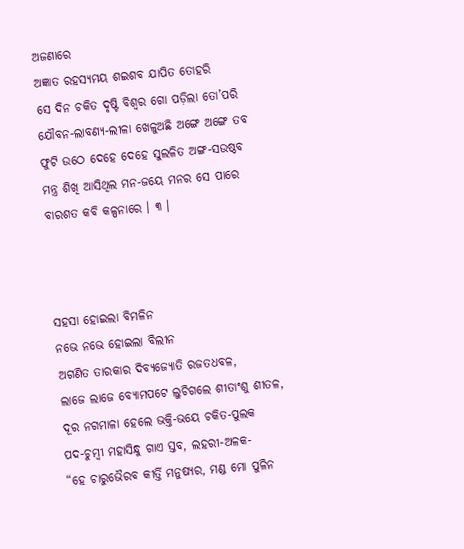ଅଜଣାରେ
ଅଜ୍ଞାତ ରହସ୍ୟମୟ ଶଇଶବ ଯାପିତ ତୋହରି
ସେ ଦିନ ଚକିତ ଦୃଷ୍ଟି ବିଶ୍ୱର ଗୋ ପଡ଼ିଲା ତୋ’ପରି
ଯୌବନ-ଲାବଣ୍ୟ-ଲୀଳା ଖେଳୁଅଛି ଅଙ୍ଗେ ଅଙ୍ଗେ ତବ
ଫୁଟି ଉଠେ ଦେହେ ଦେହେ ସୁଲଳିତ ଅଙ୍ଗ-ସଉଷ୍ଠବ
ମନ୍ତ୍ର ଶିଖି ଆସିଥିଲ ମନ-ଜୟେ ମନର ସେ ପାରେ
ବାରଶତ କବି କଳ୍ପନାରେ । ୩ ।



ସହସା ହୋଇଲା ବିମଳିନ
ନଭେ ନଭେ ହୋଇଲା ବିଲୀନ
ଅଗଣିତ ତାରକାର ଦିବ୍ୟଜ୍ୟୋତି ରଜତଧବଳ,
ଲାଜେ ଲାଜେ ବ୍ୟୋମପଟେ ଲୁଚିଗଲେ ଶୀତାଂଶୁ ଶୀତଳ,
ଦୂର ନଗମାଳା ହେଲେ ଭକ୍ତି-ଭୟେ ଚକିତ-ପୁଲକ
ପଦ-ଚୁମ୍ବୀ ମହାସିନ୍ଧୁ ଗାଏ ସ୍ତବ, ଲହରୀ-ଅଳକ-
“ହେ ଚାରୁଭୈରବ କୀର୍ତ୍ତି ମନୁଷ୍ୟର, ମଣ୍ଡ ମୋ ପୁଳିନ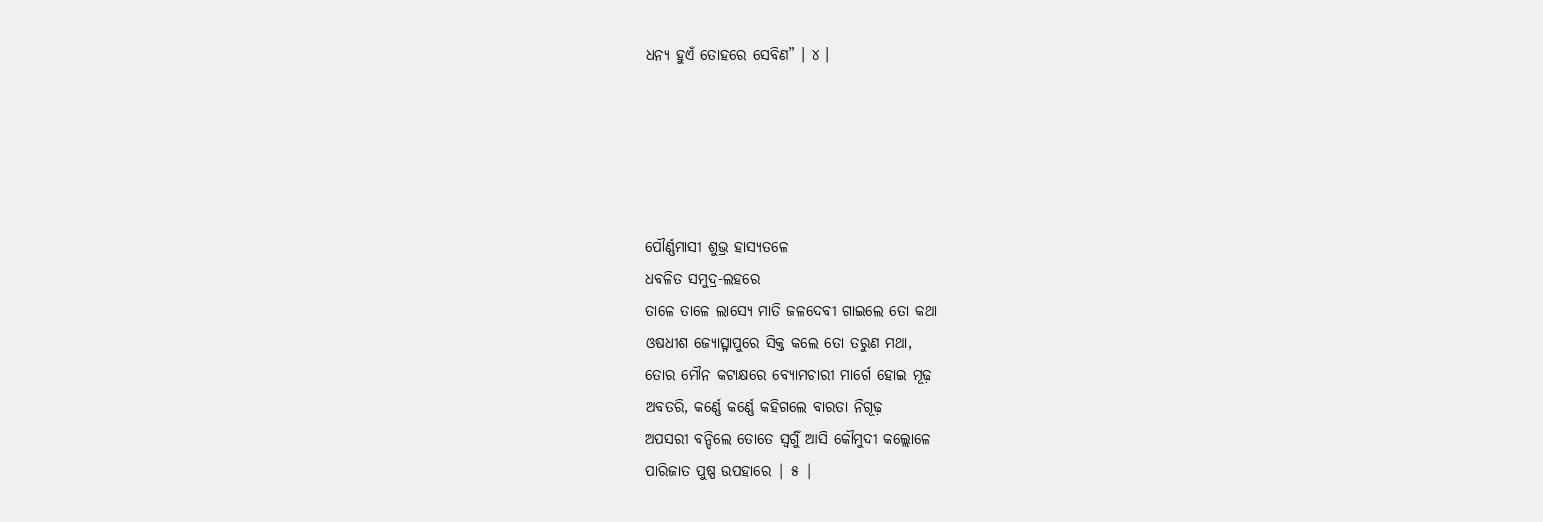ଧନ୍ୟ ହୁଏଁ ତୋହରେ ସେବିଣ” । ୪ ।





ପୌର୍ଣ୍ଣମାସୀ ଶୁଭ୍ର ହାସ୍ୟତଳେ
ଧବଳିତ ସମୁଦ୍ର-ଲହରେ
ତାଳେ ତାଳେ ଲାସ୍ୟେ ମାତି ଜଳଦେବୀ ଗାଇଲେ ତୋ କଥା
ଓଷଧୀଶ ଜ୍ୟୋତ୍ସ୍ନାପୁରେ ସିକ୍ତ କଲେ ତୋ ତରୁଣ ମଥା,
ତୋର ମୌନ କଟାକ୍ଷରେ ବ୍ୟୋମଚାରୀ ମାର୍ଗେ ହୋଇ ମୂଢ଼
ଅବତରି, କର୍ଣ୍ଣେ କର୍ଣ୍ଣେ କହିଗଲେ ବାରତା ନିଗୂଢ଼
ଅପସରୀ ବନ୍ଦିଲେ ତୋତେ ସ୍ୱର୍ଗୁଁ ଆସି କୌମୁଦୀ କଲ୍ଲୋଳେ
ପାରିଜାତ ପୁଷ୍ପ ଉପହାରେ | ୫ |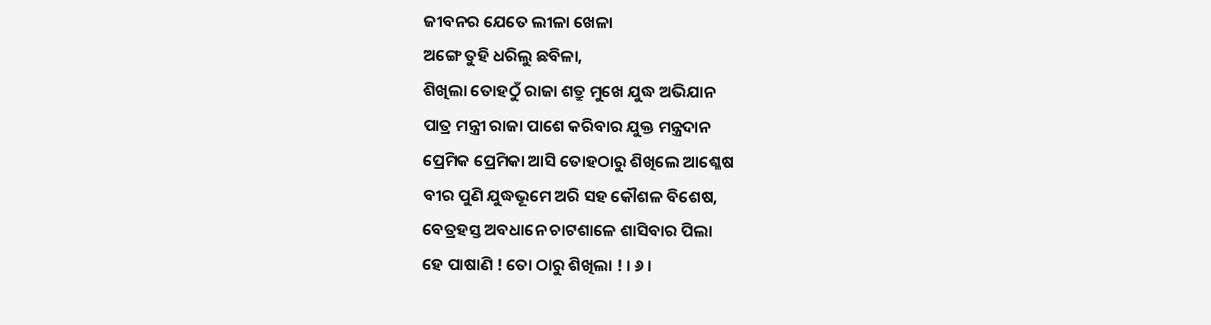ଜୀବନର ଯେତେ ଲୀଳା ଖେଳା
ଅଙ୍ଗେ ତୁହି ଧରିଲୁ ଛବିଳା,
ଶିଖିଲା ତୋହଠୁଁ ରାଜା ଶତ୍ରୁ ମୁଖେ ଯୁଦ୍ଧ ଅଭିଯାନ
ପାତ୍ର ମନ୍ତ୍ରୀ ରାଜା ପାଶେ କରିବାର ଯୁକ୍ତ ମନ୍ତ୍ରଦାନ
ପ୍ରେମିକ ପ୍ରେମିକା ଆସି ତୋହଠାରୁ ଶିଖିଲେ ଆଶ୍ଳେଷ
ବୀର ପୁଣି ଯୁଦ୍ଧଭୂମେ ଅରି ସହ କୌଶଳ ବିଶେଷ,
ବେତ୍ରହସ୍ତ ଅବଧାନେ ଚାଟଶାଳେ ଶାସିବାର ପିଲା
ହେ ପାଷାଣି ! ତୋ ଠାରୁ ଶିଖିଲା ! । ୬ ।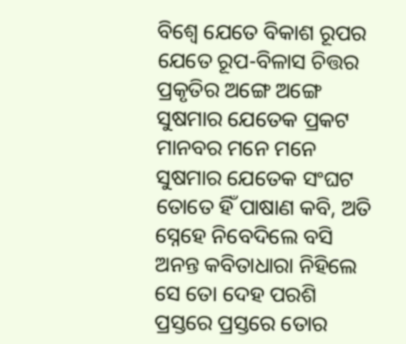ବିଶ୍ୱେ ଯେତେ ବିକାଶ ରୂପର
ଯେତେ ରୂପ-ବିଳାସ ଚିତ୍ତର
ପ୍ରକୃତିର ଅଙ୍ଗେ ଅଙ୍ଗେ ସୁଷମାର ଯେତେକ ପ୍ରକଟ
ମାନବର ମନେ ମନେ ସୁଷମାର ଯେତେକ ସଂଘଟ
ତୋତେ ହିଁ ପାଷାଣ କବି, ଅତି ସ୍ନେହେ ନିବେଦିଲେ ବସି
ଅନନ୍ତ କବିତାଧାରା ନିହିଲେ ସେ ତୋ ଦେହ ପରଶି
ପ୍ରସ୍ତରେ ପ୍ରସ୍ତରେ ତୋର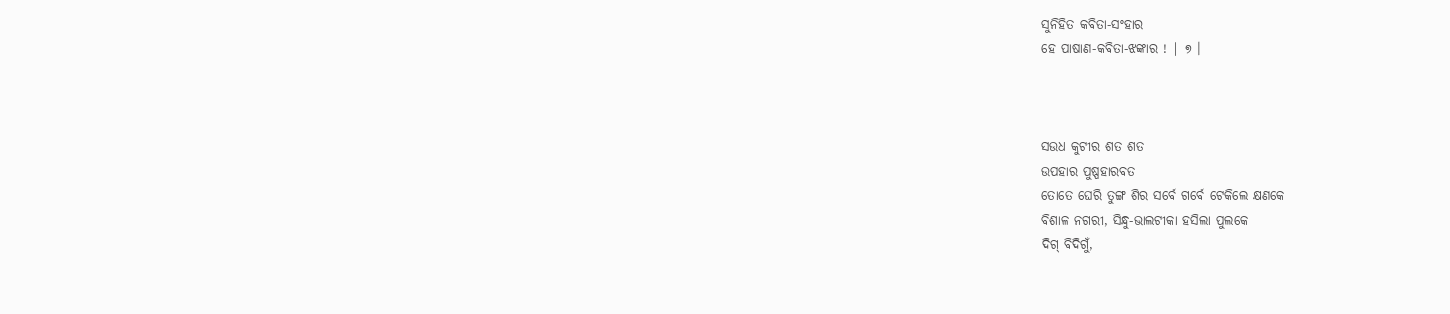ସୁନିହିତ କବିତା-ସଂହାର
ହେ ପାଷାଣ-କବିତା-ଝଙ୍କାର ! | ୭ ।



ସଉଧ କୁଟୀର ଶତ ଶତ
ଉପହାର ପୁଷ୍ପହାରବତ
ତୋତେ ଘେରି ତୁଙ୍ଗ ଶିର ସର୍ବେ ଗର୍ବେ ଟେକିଲେ କ୍ଷଣକେ
ବିଶାଳ ନଗରୀ, ସିନ୍ଧୁ-ଭାଲଟୀକା ହସିଲା ପୁଲକେ
ଦିଗ୍‌ ବିଦିଗୁଁ,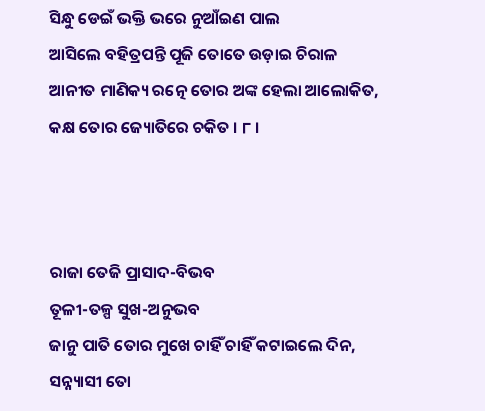ସିନ୍ଧୁ ଡେଇଁ ଭକ୍ତି ଭରେ ନୁଆଁଇଣ ପାଲ
ଆସିଲେ ବହିତ୍ରପନ୍ତି ପୂଜି ତୋତେ ଉଡ଼ାଇ ଚିରାଳ
ଆନୀତ ମାଣିକ୍ୟ ରତ୍ନେ ତୋର ଅଙ୍କ ହେଲା ଆଲୋକିତ,
କକ୍ଷ ତୋର ଜ୍ୟୋତିରେ ଚକିତ । ୮ ।



ରାଜା ତେଜି ପ୍ରାସାଦ-ବିଭବ
ତୂଳୀ-ତଳ୍ପ ସୁଖ-ଅନୁଭବ
ଜାନୁ ପାତି ତୋର ମୁଖେ ଚାହିଁ ଚାହିଁ କଟାଇଲେ ଦିନ,
ସନ୍ନ୍ୟାସୀ ତୋ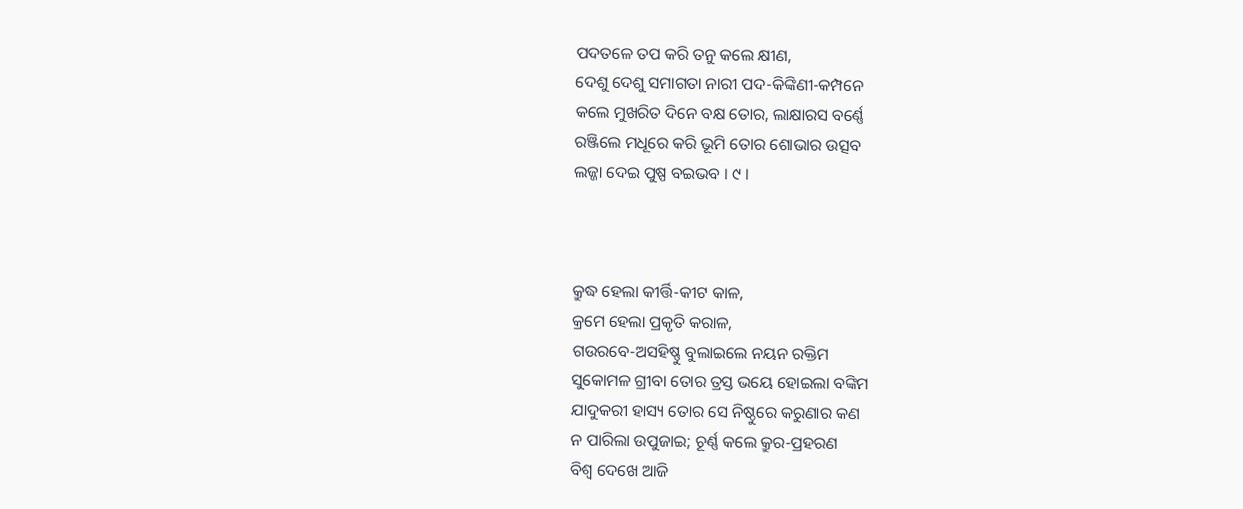ପଦତଳେ ତପ କରି ତନୁ କଲେ କ୍ଷୀଣ,
ଦେଶୁ ଦେଶୁ ସମାଗତା ନାରୀ ପଦ-କିଙ୍କିଣୀ-କମ୍ପନେ
କଲେ ମୁଖରିତ ଦିନେ ବକ୍ଷ ତୋର, ଲାକ୍ଷାରସ ବର୍ଣ୍ଣେ
ରଞ୍ଜିଲେ ମଧୂରେ କରି ଭୂମି ତୋର ଶୋଭାର ଉତ୍ସବ
ଲଜ୍ଜା ଦେଇ ପୁଷ୍ପ ବଇଭବ । ୯ ।



କ୍ରୁଦ୍ଧ ହେଲା କୀର୍ତ୍ତି-କୀଟ କାଳ,
କ୍ରମେ ହେଲା ପ୍ରକୃତି କରାଳ,
ଗଉରବେ-ଅସହିଷ୍ଣୁ ବୁଲାଇଲେ ନୟନ ରକ୍ତିମ
ସୁକୋମଳ ଗ୍ରୀବା ତୋର ତ୍ରସ୍ତ ଭୟେ ହୋଇଲା ବଙ୍କିମ
ଯାଦୁକରୀ ହାସ୍ୟ ତୋର ସେ ନିଷ୍ଠୁରେ କରୁଣାର କଣ
ନ ପାରିଲା ଉପୁଜାଇ; ଚୂର୍ଣ୍ଣ କଲେ କ୍ରୁର-ପ୍ରହରଣ
ବିଶ୍ୱ ଦେଖେ ଆଜି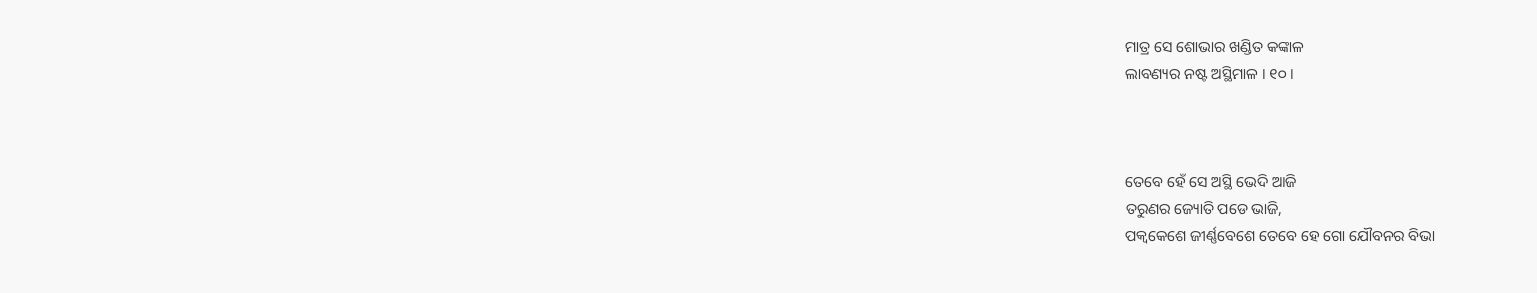ମାତ୍ର ସେ ଶୋଭାର ଖଣ୍ଡିତ କଙ୍କାଳ
ଲାବଣ୍ୟର ନଷ୍ଟ ଅସ୍ଥିମାଳ । ୧୦ ।



ତେବେ ହେଁ ସେ ଅସ୍ଥି ଭେଦି ଆଜି
ତରୁଣର ଜ୍ୟୋତି ପଡେ ଭାଜି,
ପକ୍ୱକେଶେ ଜୀର୍ଣ୍ଣବେଶେ ତେବେ ହେ ଗୋ ଯୌବନର ବିଭା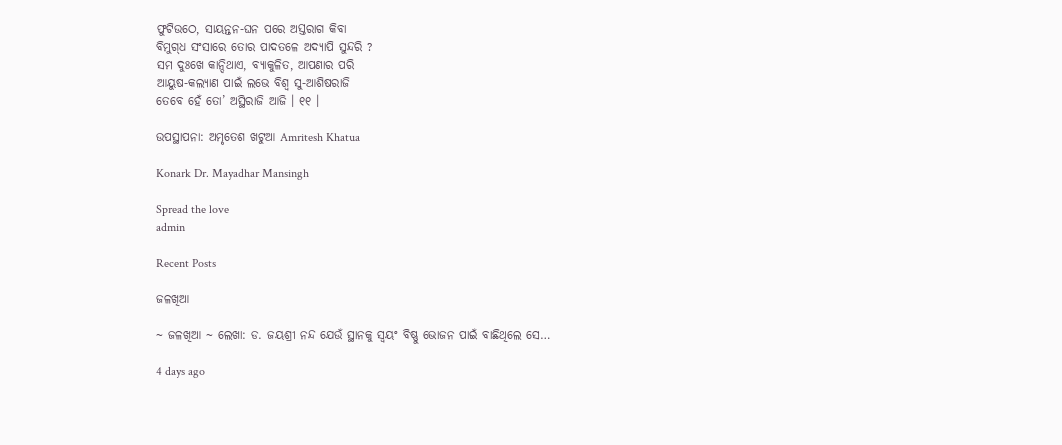ଫୁଟିଉଠେ, ସାୟନ୍ତନ-ଘନ ପରେ ଅସ୍ତରାଗ କିବା
ବିମୁଗ୍‌ଧ ସଂସାରେ ତୋର ପାଦତଳେ ଅଦ୍ୟାପି ସୁନ୍ଦରି ?
ସମ ଦୁଃଖେ କାନ୍ଦିଥାଏ, ବ୍ୟାକୁଳିତ, ଆପଣାର ପରି
ଆୟୁଷ-କଲ୍ୟାଣ ପାଇଁ ଲଭେ ବିଶ୍ୱ ସୁ-ଆଶିଷରାଜି
ତେବେ ହେଁ ତୋ’ ଅସ୍ଥିରାଜି ଆଜି । ୧୧ ।

ଉପସ୍ଥାପନା: ଅମୃତେଶ ଖଟୁଆ Amritesh Khatua

Konark Dr. Mayadhar Mansingh

Spread the love
admin

Recent Posts

ଜଳଖିଆ

~ ଜଳଖିଆ ~ ଲେଖା: ଡ. ଜୟଶ୍ରୀ ନନ୍ଦ ଯେଉଁ ସ୍ଥାନକୁ ସ୍ବୟଂ ବିଷ୍ଣୁ ଭୋଜନ ପାଇଁ ବାଛିଥିଲେ ସେ…

4 days ago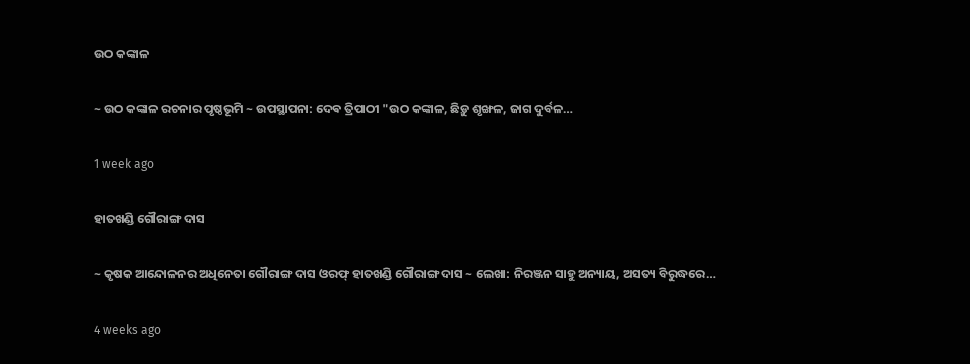ଉଠ କଙ୍କାଳ

~ ଉଠ କଙ୍କାଳ ରଚନାର ପୃଷ୍ଠଭୂମି ~ ଉପସ୍ଥାପନା: ଦେଵ ତ୍ରିପାଠୀ "ଉଠ କଙ୍କାଳ, ଛିଡ଼ୁ ଶୃଙ୍ଖଳ, ଜାଗ ଦୁର୍ବଳ…

1 week ago

ହାତଖଣ୍ଡି ଗୌରାଙ୍ଗ ଦାସ

~ କୃଷକ ଆନ୍ଦୋଳନର ଅଧିନେତା ଗୌରାଙ୍ଗ ଦାସ ଓରଫ୍ ହାତଖଣ୍ଡି ଗୌରାଙ୍ଗ ଦାସ ~ ଲେଖା: ନିରଞ୍ଜନ ସାହୁ ଅନ୍ୟାୟ, ଅସତ୍ୟ ବିରୁଦ୍ଧରେ…

4 weeks ago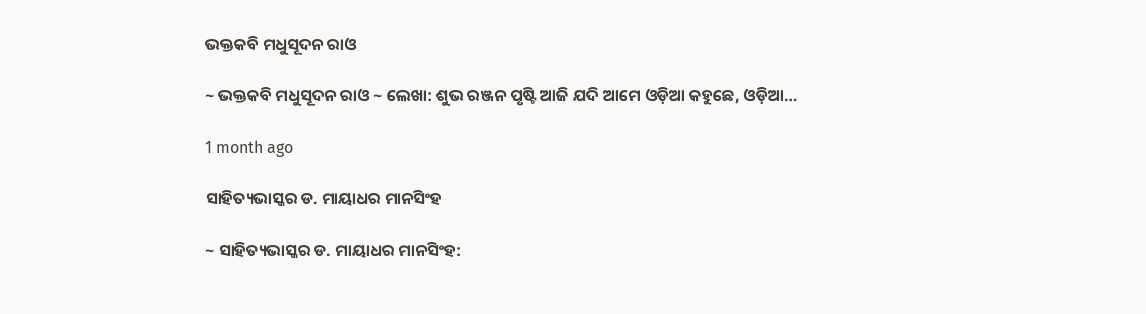ଭକ୍ତକବି ମଧୁସୂଦନ ରାଓ

~ ଭକ୍ତକବି ମଧୁସୂଦନ ରାଓ ~ ଲେଖା: ଶୁଭ ରଞ୍ଜନ ପୃଷ୍ଟି ଆଜି ଯଦି ଆମେ ଓଡ଼ିଆ କହୁଛେ, ଓଡ଼ିଆ…

1 month ago

ସାହିତ୍ୟଭାସ୍କର ଡ. ମାୟାଧର ମାନସିଂହ

~ ସାହିତ୍ୟଭାସ୍କର ଡ. ମାୟାଧର ମାନସିଂହ: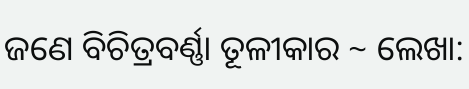ଜଣେ ବିଚିତ୍ରବର୍ଣ୍ଣା ତୂଳୀକାର ~ ଲେଖା: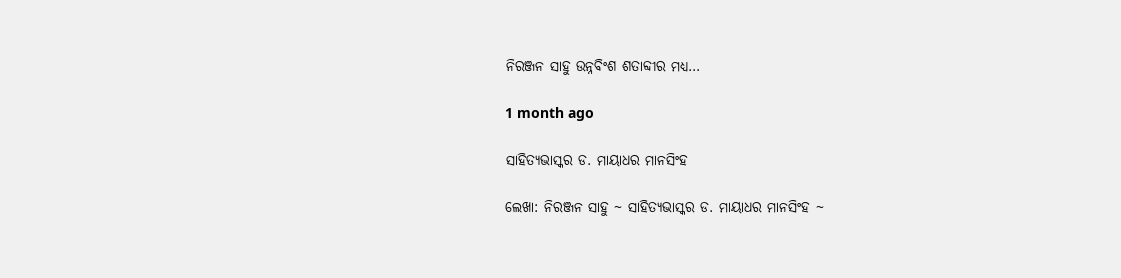ନିରଞ୍ଜନ ସାହୁ ଉନ୍ନବିଂଶ ଶତାବ୍ଦୀର ମଧ୍ୟ…

1 month ago

ସାହିତ୍ୟଭାସ୍କର ଡ. ମାୟାଧର ମାନସିଂହ

ଲେଖା: ନିରଞ୍ଜନ ସାହୁ ~ ସାହିତ୍ୟଭାସ୍କର ଡ. ମାୟାଧର ମାନସିଂହ ~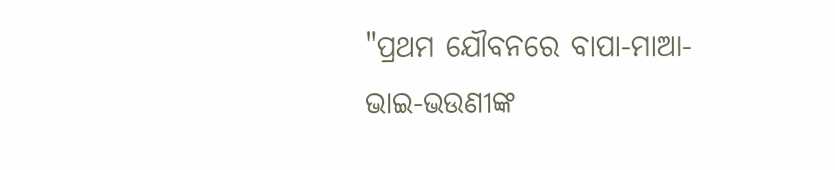"ପ୍ରଥମ ଯୌବନରେ ବାପା-ମାଆ-ଭାଇ-ଭଉଣୀଙ୍କ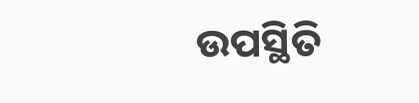ଉପସ୍ଥିତି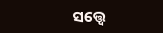ସତ୍ତ୍ୱେ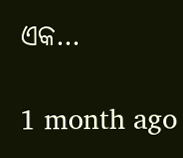ଏକ…

1 month ago